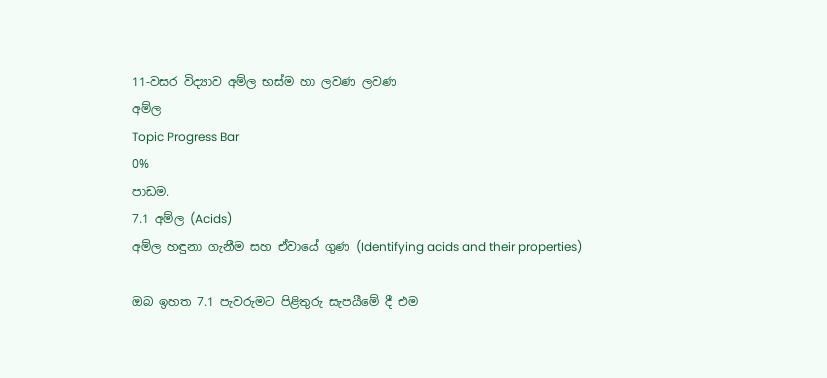11-වසර විද්‍යාව අම්ල භස්ම හා ලවණ ලවණ
අම්ල
Topic Progress Bar
0%
පාඩම.
7.1 අම්ල (Acids)
අම්ල හඳුනා ගැනීම සහ ඒවායේ ගුණ (Identifying acids and their properties)

ඔබ ඉහත 7.1 පැවරුමට පිළිතුරු සැපයීමේ දී එම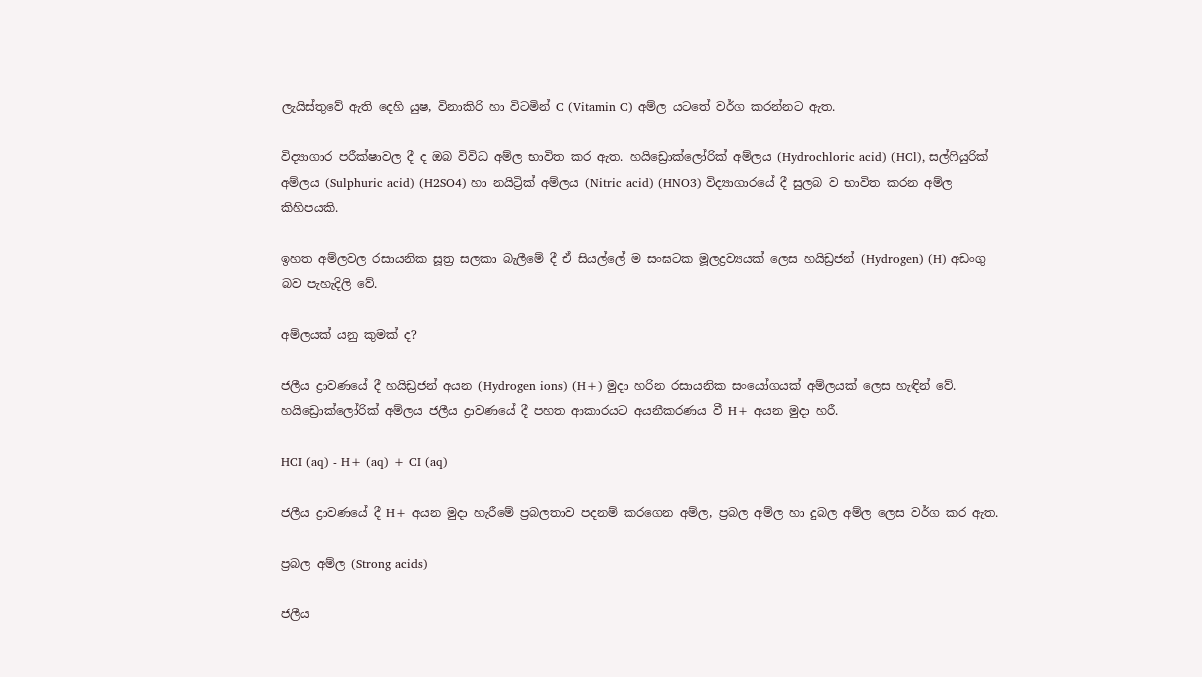ලැයිස්තුවේ ඇති දෙහි යුෂ, විනාකිරි හා විටමින් C (Vitamin C) අම්ල යටතේ වර්ග කරන්නට ඇත.

විද්‍යාගාර පරීක්ෂාවල දී ද ඔබ විවිධ අම්ල භාවිත කර ඇත. හයිඩ්‍රොක්ලෝරික් අම්ලය (Hydrochloric acid) (HCl), සල්ෆියුරික් අම්ලය (Sulphuric acid) (H2SO4) හා නයිට්‍රික් අම්ලය (Nitric acid) (HNO3) විද්‍යාගාරයේ දී සුලබ ව භාවිත කරන අම්ල කිහිපයකි.

ඉහත අම්ලවල රසායනික සූත්‍ර සලකා බැලීමේ දී ඒ සියල්ලේ ම සංඝටක මූලද්‍රව්‍යයක් ලෙස හයිඩ්‍රජන් (Hydrogen) (H) අඩංගු බව පැහැදිලි වේ.

අම්ලයක් යනු කුමක් ද?

ජලීය ද්‍රාවණයේ දී හයිඩ්‍රජන් අයන (Hydrogen ions) (H+) මුදා හරින රසායනික සංයෝගයක් අම්ලයක් ලෙස හැඳින් වේ. හයිඩ්‍රොක්ලෝරික් අම්ලය ජලීය ද්‍රාවණයේ දී පහත ආකාරයට අයනීකරණය වී H+ අයන මුදා හරී.

HCI (aq) - H+ (aq) + CI (aq)

ජලීය ද්‍රාවණයේ දී H+ අයන මුදා හැරීමේ ප්‍රබලතාව පදනම් කරගෙන අම්ල, ප්‍රබල අම්ල හා දුබල අම්ල ලෙස වර්ග කර ඇත.

ප්‍රබල අම්ල (Strong acids)

ජලීය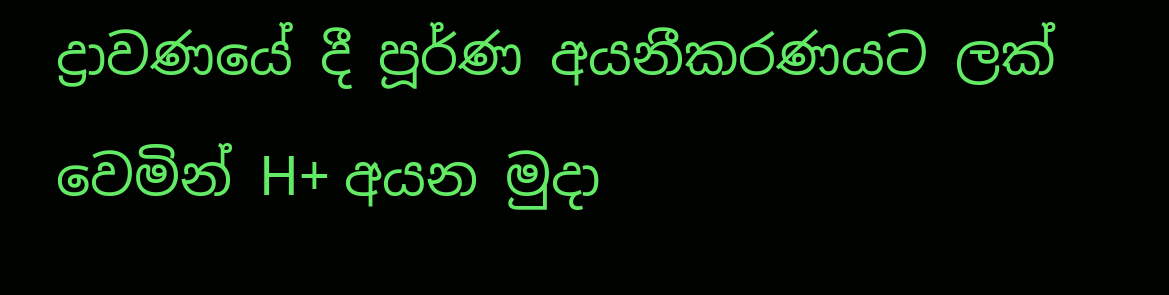ද්‍රාවණයේ දී පූර්ණ අයනීකරණයට ලක් වෙමින් H+ අයන මුදා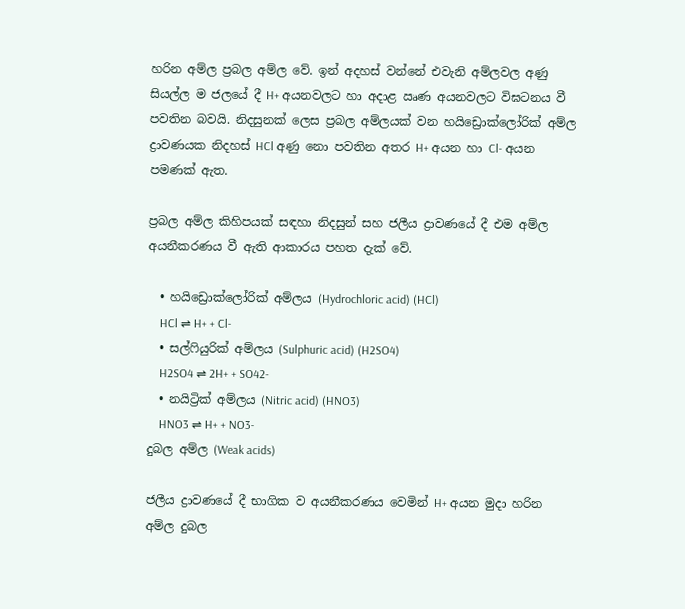හරින අම්ල ප්‍රබල අම්ල වේ. ඉන් අදහස් වන්නේ එවැනි අම්ලවල අණු සියල්ල ම ජලයේ දී H+ අයනවලට හා අදාළ ඍණ අයනවලට විඝටනය වී පවතින බවයි. නිදසුනක් ලෙස ප්‍රබල අම්ලයක් වන හයිඩ්‍රොක්ලෝරික් අම්ල ද්‍රාවණයක නිදහස් HCl අණු නො පවතින අතර H+ අයන හා Cl- අයන පමණක් ඇත.

ප්‍රබල අම්ල කිහිපයක් සඳහා නිදසුන් සහ ජලීය ද්‍රාවණයේ දී එම අම්ල අයනීකරණය වී ඇති ආකාරය පහත දැක් වේ.

  • හයිඩ්‍රොක්ලෝරික් අම්ලය (Hydrochloric acid) (HCl)
    HCl ⇌ H+ + Cl-
  • සල්ෆියුරික් අම්ලය (Sulphuric acid) (H2SO4)
    H2SO4 ⇌ 2H+ + SO42-
  • නයිට්‍රික් අම්ලය (Nitric acid) (HNO3)
    HNO3 ⇌ H+ + NO3-
දුබල අම්ල (Weak acids)

ජලීය ද්‍රාවණයේ දී භාගික ව අයනීකරණය වෙමින් H+ අයන මුදා හරින අම්ල දුබල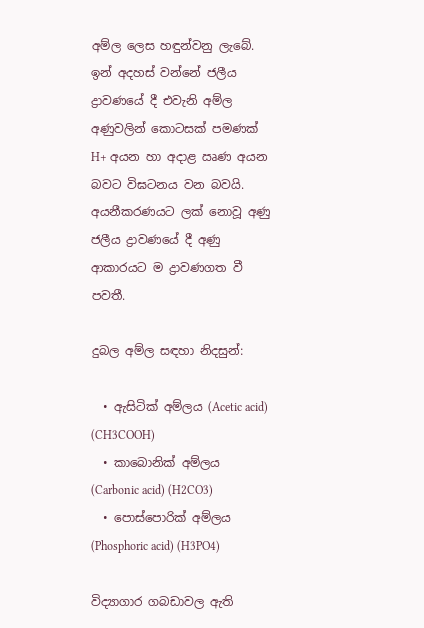අම්ල ලෙස හඳුන්වනු ලැබේ. ඉන් අදහස් වන්නේ ජලීය ද්‍රාවණයේ දී එවැනි අම්ල අණුවලින් කොටසක් පමණක් H+ අයන හා අදාළ ඍණ අයන බවට විඝටනය වන බවයි. අයනීකරණයට ලක් නොවූ අණු ජලීය ද්‍රාවණයේ දී අණු ආකාරයට ම ද්‍රාවණගත වී පවතී.

දුබල අම්ල සඳහා නිදසුන්:

  • ඇසිටික් අම්ලය (Acetic acid) (CH3COOH)
  • කාබොනික් අම්ලය (Carbonic acid) (H2CO3)
  • පොස්පොරික් අම්ලය (Phosphoric acid) (H3PO4)

විද්‍යාගාර ගබඩාවල ඇති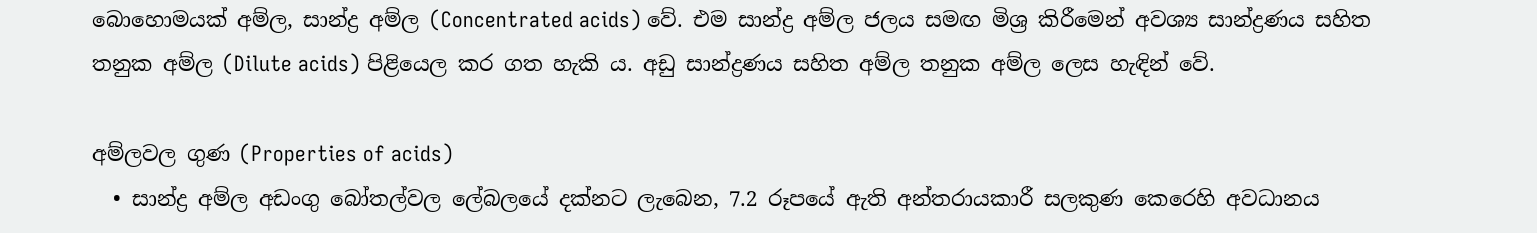බොහොමයක් අම්ල, සාන්ද්‍ර අම්ල (Concentrated acids) වේ. එම සාන්ද්‍ර අම්ල ජලය සමඟ මිශ්‍ර කිරීමෙන් අවශ්‍ය සාන්ද්‍රණය සහිත තනුක අම්ල (Dilute acids) පිළියෙල කර ගත හැකි ය. අඩු සාන්ද්‍රණය සහිත අම්ල තනුක අම්ල ලෙස හැඳින් වේ.

අම්ලවල ගුණ (Properties of acids)
  • සාන්ද්‍ර අම්ල අඩංගු බෝතල්වල ලේබලයේ දක්නට ලැබෙන, 7.2 රූපයේ ඇති අන්තරායකාරී සලකුණ කෙරෙහි අවධානය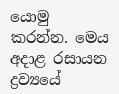යොමු කරන්න. මෙය අදාළ රසායන ද්‍රව්‍යයේ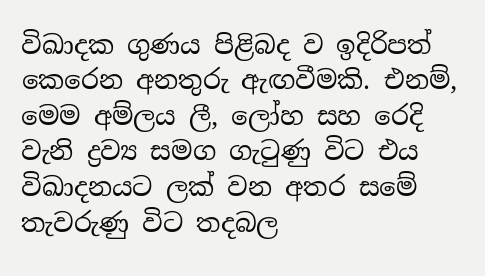විඛාදක ගුණය පිළිබද ව ඉදිරිපත් කෙරෙන අනතුරු ඇඟවීමකි. එනම්, මෙම අම්ලය ලී, ලෝහ සහ රෙදි වැනි ද්‍රව්‍ය සමග ගැටුණු විට එය විඛාදනයට ලක් වන අතර සමේ තැවරුණු විට තදබල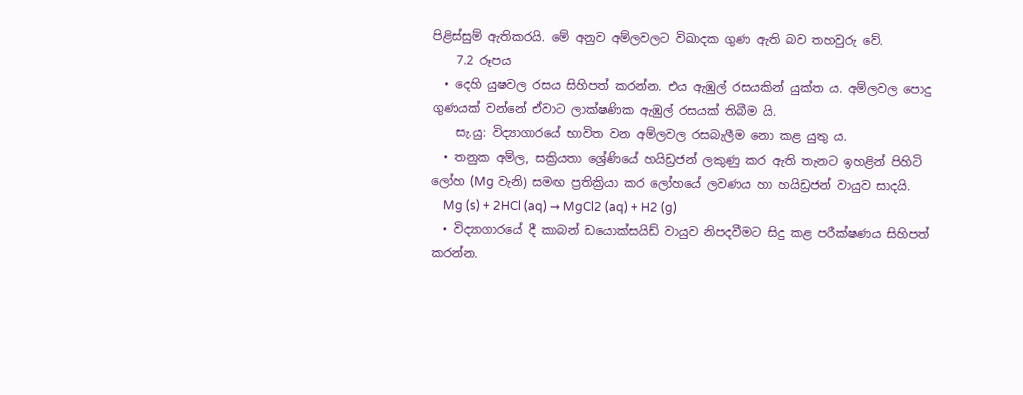පිළිස්සුම් ඇතිකරයි. මේ අනුව අම්ලවලට විඛාදක ගුණ ඇති බව තහවුරු වේ.
    7.2 රූපය
  • දෙහි යුෂවල රසය සිහිපත් කරන්න. එය ඇඹුල් රසයකින් යුක්ත ය. අම්ලවල පොදු ගුණයක් වන්නේ ඒවාට ලාක්ෂණික ඇඹුල් රසයක් තිබීම යි.
    සැ.යු: විද්‍යාගාරයේ භාවිත වන අම්ලවල රසබැලීම නො කළ යුතු ය.
  • තනුක අම්ල, සක්‍රියතා ශ්‍රේණියේ හයිඩ්‍රජන් ලකුණු කර ඇති තැනට ඉහළින් පිහිටි ලෝහ (Mg වැනි) සමඟ ප්‍රතික්‍රියා කර ලෝහයේ ලවණය හා හයිඩ්‍රජන් වායුව සාදයි.
    Mg (s) + 2HCl (aq) → MgCl2 (aq) + H2 (g)
  • විද්‍යාගාරයේ දී කාබන් ඩයොක්සයිඩ් වායුව නිපදවීමට සිදු කළ පරීක්ෂණය සිහිපත් කරන්න.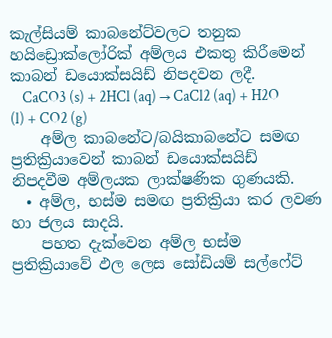කැල්සියම් කාබනේට්වලට තනුක හයිඩ්‍රොක්ලෝරික් අම්ලය එකතු කිරීමෙන් කාබන් ඩයොක්සයිඩ් නිපදවන ලදී.
    CaCO3 (s) + 2HCl (aq) → CaCl2 (aq) + H2O (l) + CO2 (g)
    අම්ල කාබනේට/බයිකාබනේට සමඟ ප්‍රතික්‍රියාවෙන් කාබන් ඩයොක්සයිඩ් නිපදවීම අම්ලයක ලාක්ෂණික ගුණයකි.
  • අම්ල, භස්ම සමඟ ප්‍රතික්‍රියා කර ලවණ හා ජලය සාදයි.
    පහත දැක්වෙන අම්ල භස්ම ප්‍රතික්‍රියාවේ ඵල ලෙස සෝඩියම් සල්ෆේට්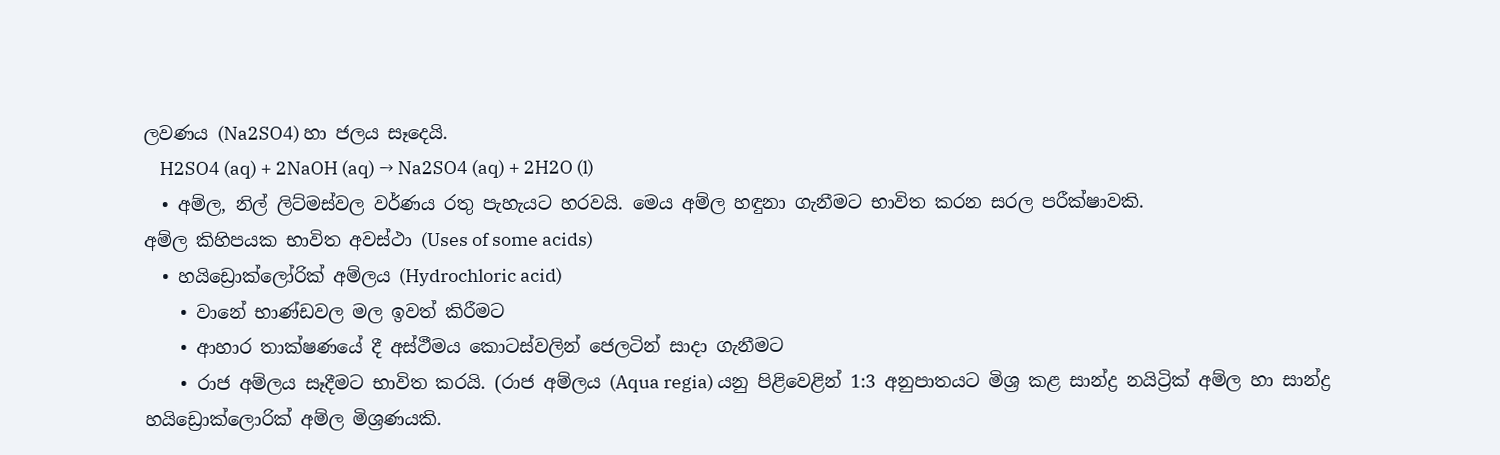ලවණය (Na2SO4) හා ජලය සෑදෙයි.
    H2SO4 (aq) + 2NaOH (aq) → Na2SO4 (aq) + 2H2O (l)
  • අම්ල, නිල් ලිට්මස්වල වර්ණය රතු පැහැයට හරවයි. මෙය අම්ල හඳුනා ගැනීමට භාවිත කරන සරල පරීක්ෂාවකි.
අම්ල කිහිපයක භාවිත අවස්ථා (Uses of some acids)
  • හයිඩ්‍රොක්ලෝරික් අම්ලය (Hydrochloric acid)
    • වානේ භාණ්ඩවල මල ඉවත් කිරීමට
    • ආහාර තාක්ෂණයේ දී අස්ථීමය කොටස්වලින් ජෙලටින් සාදා ගැනීමට
    • රාජ අම්ලය සෑදීමට භාවිත කරයි. (රාජ අම්ලය (Aqua regia) යනු පිළිවෙළින් 1:3 අනුපාතයට මිශ්‍ර කළ සාන්ද්‍ර නයිට්‍රික් අම්ල හා සාන්ද්‍ර හයිඩ්‍රොක්ලොරික් අම්ල මිශ්‍රණයකි.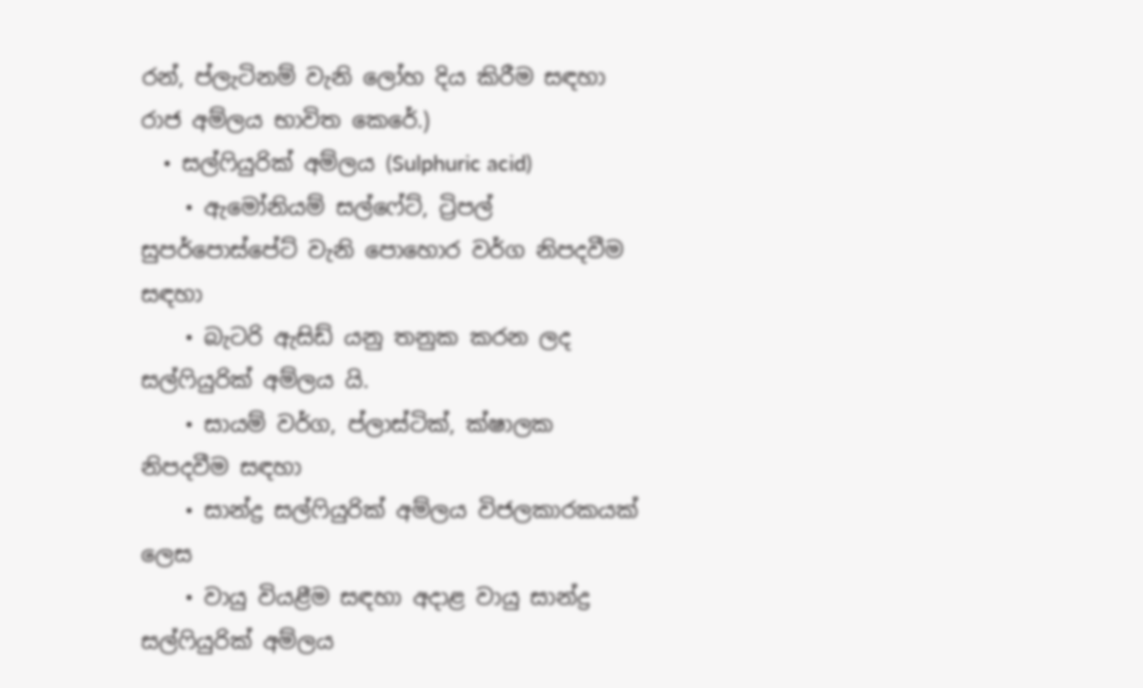රන්, ප්ලැටිනම් වැනි ලෝහ දිය කිරීම සඳහා රාජ අම්ලය භාවිත කෙරේ.)
  • සල්ෆියුරික් අම්ලය (Sulphuric acid)
    • ඇමෝනියම් සල්ෆේට්, ට්‍රිපල් සුපර්පොස්පේට් වැනි පොහොර වර්ග නිපදවීම සඳහා
    • බැටරි ඇසිඩ් යනු තනුක කරන ලද සල්ෆියුරික් අම්ලය යි.
    • සායම් වර්ග, ප්ලාස්ටික්, ක්ෂාලක නිපදවීම සඳහා
    • සාන්ද්‍ර සල්ෆියුරික් අම්ලය විජලකාරකයක් ලෙස
    • වායු වියළීම සඳහා අදාළ වායු සාන්ද්‍ර සල්ෆියුරික් අම්ලය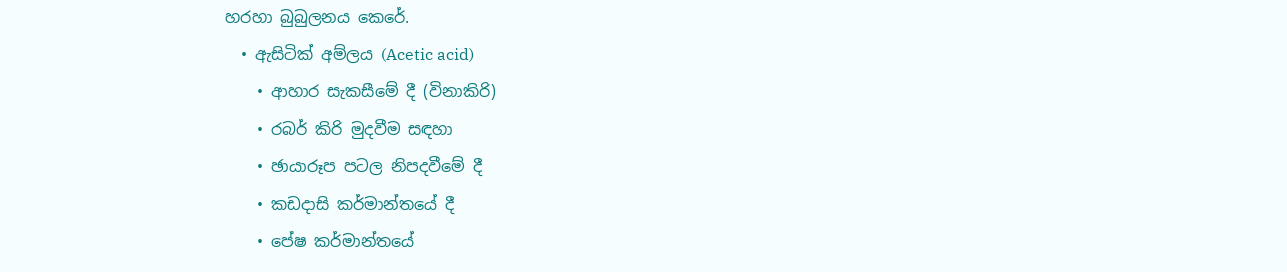හරහා බුබුලනය කෙරේ.
  • ඇසිටික් අම්ලය (Acetic acid)
    • ආහාර සැකසීමේ දී (විනාකිරි)
    • රබර් කිරි මුදවීම සඳහා
    • ඡායාරූප පටල නිපදවීමේ දී
    • කඩදාසි කර්මාන්තයේ දී
    • පේෂ කර්මාන්තයේ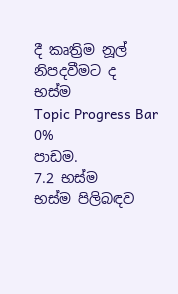දී කෘත්‍රිම නූල් නිපදවීමට ද
භස්ම
Topic Progress Bar
0%
පාඩම.
7.2 භස්ම
භස්ම පිලිබඳව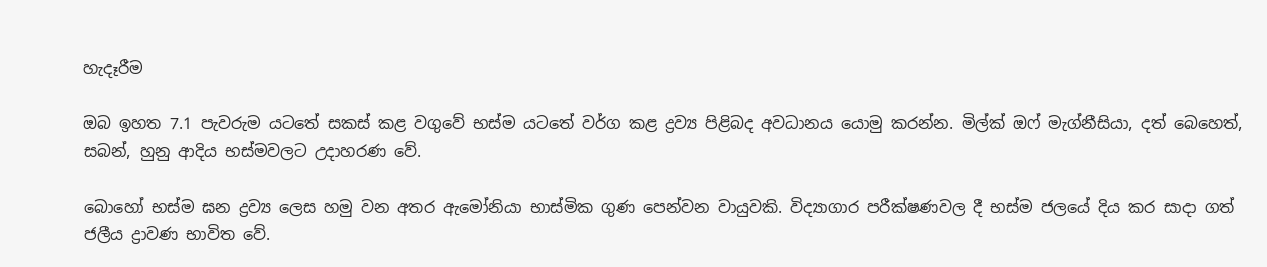හැදෑරීම

ඔබ ඉහත 7.1 පැවරුම යටතේ සකස් කළ වගුවේ භස්ම යටතේ වර්ග කළ ද්‍රව්‍ය පිළිබද අවධානය යොමු කරන්න. මිල්ක් ඔෆ් මැග්නීසියා, දත් බෙහෙත්, සබන්, හුනු ආදිය භස්මවලට උදාහරණ වේ.

බොහෝ භස්ම ඝන ද්‍රව්‍ය ලෙස හමු වන අතර ඇමෝනියා භාස්මික ගුණ පෙන්වන වායුවකි. විද්‍යාගාර පරීක්ෂණවල දී භස්ම ජලයේ දිය කර සාදා ගත් ජලීය ද්‍රාවණ භාවිත වේ.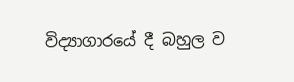විද්‍යාගාරයේ දී බහුල ව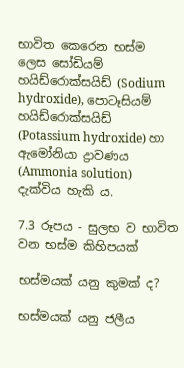භාවිත කෙරෙන භස්ම ලෙස සෝඩියම් හයිඩ්රොක්සයිඩ් (Sodium hydroxide), පොටෑසියම් හයිඩ්රොක්සයිඩ් (Potassium hydroxide) හා ඇමෝනියා ද්‍රාවණය (Ammonia solution) දැක්විය හැකි ය.

7.3 රූපය - සුලභ ව භාවිත වන භස්ම කිහිපයක්

භස්මයක් යනු කුමක් ද?

භස්මයක් යනු ජලීය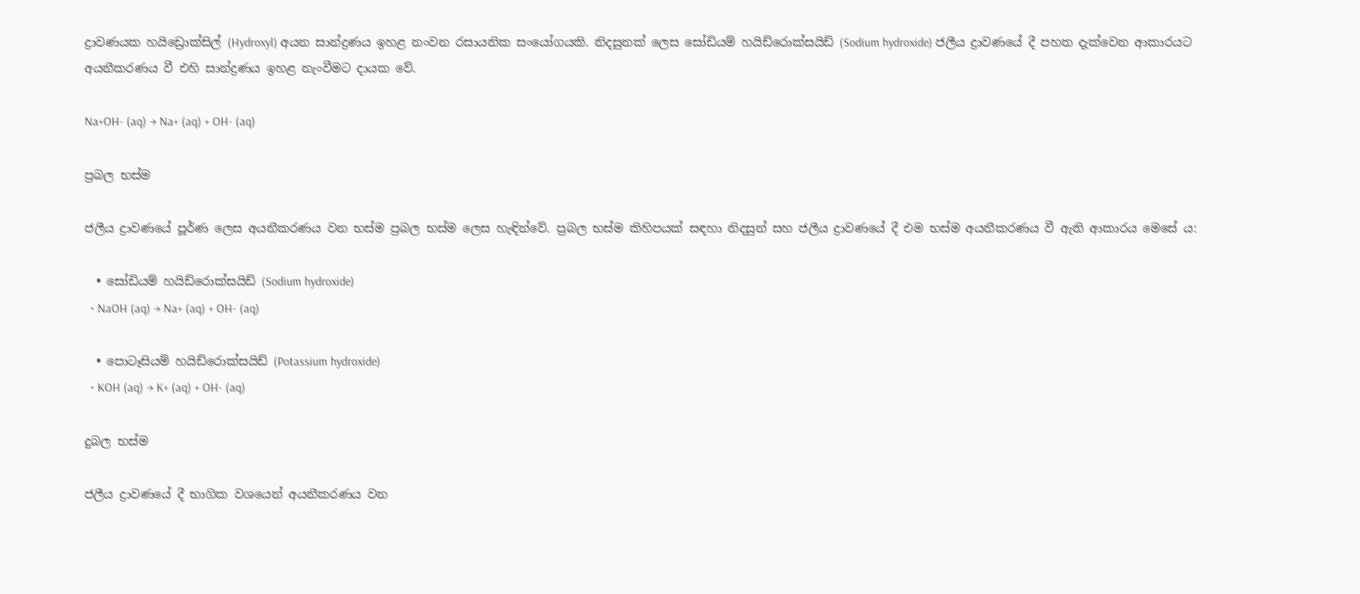ද්‍රාවණයක හයිඩ්‍රොක්සිල් (Hydroxyl) අයන සාන්ද්‍රණය ඉහළ නංවන රසායනික සංයෝගයකි. නිදසුනක් ලෙස සෝඩියම් හයිඩ්රොක්සයිඩ් (Sodium hydroxide) ජලීය ද්‍රාවණයේ දී පහත දැක්වෙන ආකාරයට අයනීකරණය වී එහි සාන්ද්‍රණය ඉහළ නැංවීමට දායක වේ.

Na+OH- (aq) → Na+ (aq) + OH- (aq)

ප්‍රබල භස්ම

ජලීය ද්‍රාවණයේ පූර්ණ ලෙස අයනීකරණය වන භස්ම ප්‍රබල භස්ම ලෙස හැඳින්වේ. ප්‍රබල භස්ම කිහිපයක් සඳහා නිදසුන් සහ ජලීය ද්‍රාවණයේ දී එම භස්ම අයනීකරණය වී ඇති ආකාරය මෙසේ ය:

  • සෝඩියම් හයිඩ්රොක්සයිඩ් (Sodium hydroxide)
  • NaOH (aq) → Na+ (aq) + OH- (aq)

  • පොටෑසියම් හයිඩ්රොක්සයිඩ් (Potassium hydroxide)
  • KOH (aq) → K+ (aq) + OH- (aq)

දුබල භස්ම

ජලීය ද්‍රාවණයේ දී භාගික වශයෙන් අයනීකරණය වන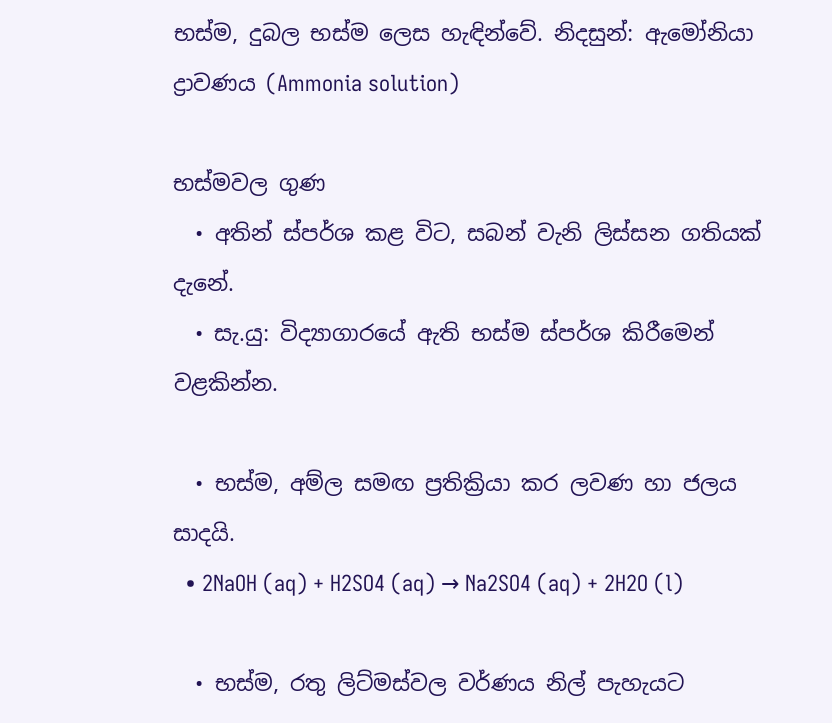භස්ම, දුබල භස්ම ලෙස හැඳින්වේ. නිදසුන්: ඇමෝනියා ද්‍රාවණය (Ammonia solution)

භස්මවල ගුණ
  • අතින් ස්පර්ශ කළ විට, සබන් වැනි ලිස්සන ගතියක් දැනේ.
  • සැ.යු: විද්‍යාගාරයේ ඇති භස්ම ස්පර්ශ කිරීමෙන් වළකින්න.

  • භස්ම, අම්ල සමඟ ප්‍රතික්‍රියා කර ලවණ හා ජලය සාදයි.
  • 2NaOH (aq) + H2SO4 (aq) → Na2SO4 (aq) + 2H2O (l)

  • භස්ම, රතු ලිට්මස්වල වර්ණය නිල් පැහැයට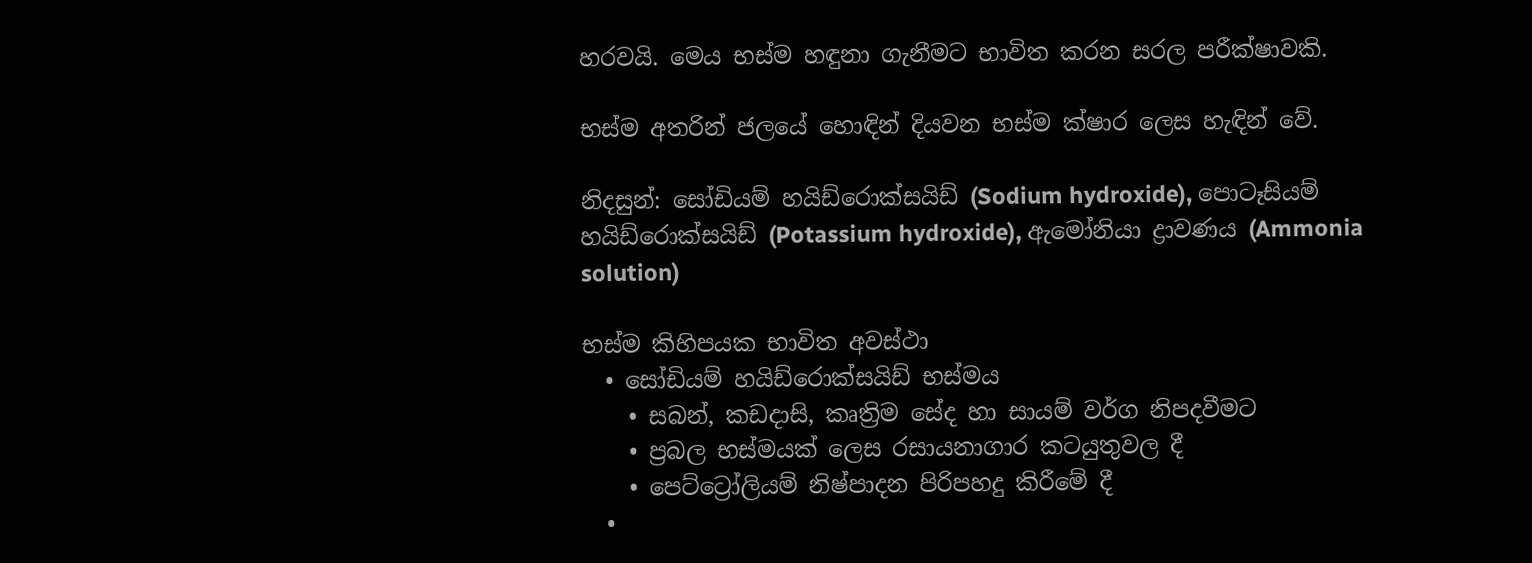හරවයි. මෙය භස්ම හඳුනා ගැනීමට භාවිත කරන සරල පරීක්ෂාවකි.

භස්ම අතරින් ජලයේ හොඳින් දියවන භස්ම ක්ෂාර ලෙස හැඳින් වේ.

නිදසුන්: සෝඩියම් හයිඩ්රොක්සයිඩ් (Sodium hydroxide), පොටෑසියම් හයිඩ්රොක්සයිඩ් (Potassium hydroxide), ඇමෝනියා ද්‍රාවණය (Ammonia solution)

භස්ම කිහිපයක භාවිත අවස්ථා
  • සෝඩියම් හයිඩ්රොක්සයිඩ් භස්මය
    • සබන්, කඩදාසි, කෘත්‍රිම සේද හා සායම් වර්ග නිපදවීමට
    • ප්‍රබල භස්මයක් ලෙස රසායනාගාර කටයුතුවල දී
    • පෙට්ට්‍රෝලියම් නිෂ්පාදන පිරිපහදු කිරීමේ දී
  •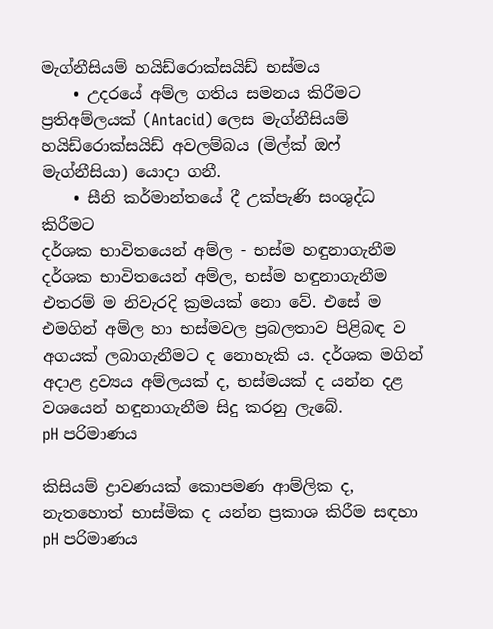මැග්නීසියම් හයිඩ්රොක්සයිඩ් භස්මය
    • උදරයේ අම්ල ගතිය සමනය කිරීමට ප්‍රතිඅම්ලයක් (Antacid) ලෙස මැග්නීසියම් හයිඩ්රොක්සයිඩ් අවලම්බය (මිල්ක් ඔෆ් මැග්නීසියා) යොදා ගනී.
    • සීනි කර්මාන්තයේ දී උක්පැණි සංශුද්ධ කිරීමට
දර්ශක භාවිතයෙන් අම්ල - භස්ම හඳුනාගැනීම
දර්ශක භාවිතයෙන් අම්ල, භස්ම හඳුනාගැනීම එතරම් ම නිවැරදි ක්‍රමයක් නො වේ. එසේ ම එමගින් අම්ල හා භස්මවල ප්‍රබලතාව පිළිබඳ ව අගයක් ලබාගැනීමට ද නොහැකි ය. දර්ශක මගින් අදාළ ද්‍රව්‍යය අම්ලයක් ද, භස්මයක් ද යන්න දළ වශයෙන් හඳුනාගැනීම සිදු කරනු ලැබේ.
pH පරිමාණය

කිසියම් ද්‍රාවණයක් කොපමණ ආම්ලික ද, නැතහොත් භාස්මික ද යන්න ප්‍රකාශ කිරීම සඳහා pH පරිමාණය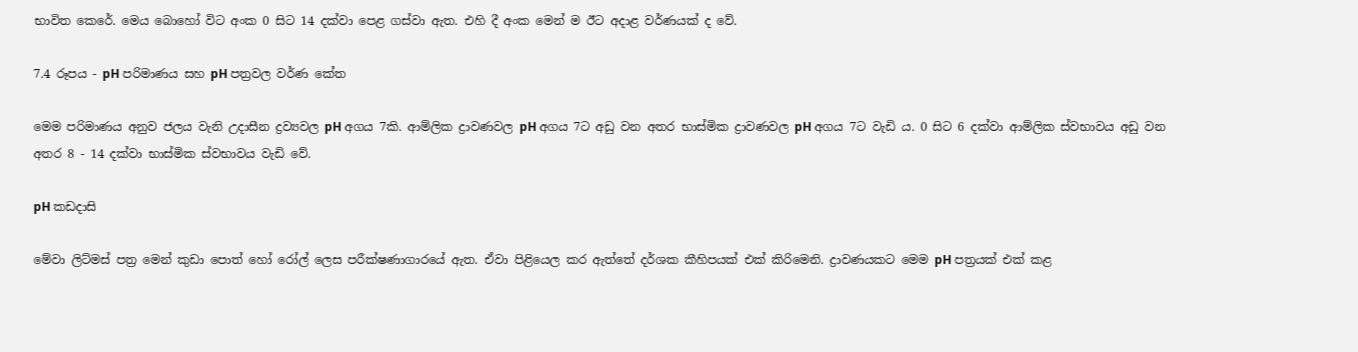භාවිත කෙරේ. මෙය බොහෝ විට අංක 0 සිට 14 දක්වා පෙළ ගස්වා ඇත. එහි දී අංක මෙන් ම ඊට අදාළ වර්ණයක් ද වේ.

7.4 රූපය - pH පරිමාණය සහ pH පත්‍රවල වර්ණ කේත

මෙම පරිමාණය අනුව ජලය වැනි උදාසීන ද්‍රව්‍යවල pH අගය 7කි. ආම්ලික ද්‍රාවණවල pH අගය 7ට අඩු වන අතර භාස්මික ද්‍රාවණවල pH අගය 7ට වැඩි ය. 0 සිට 6 දක්වා ආම්ලික ස්වභාවය අඩු වන අතර 8 - 14 දක්වා භාස්මික ස්වභාවය වැඩි වේ.

pH කඩදාසි

මේවා ලිට්මස් පත්‍ර මෙන් කුඩා පොත් හෝ රෝල් ලෙස පරීක්ෂණාගාරයේ ඇත. ඒවා පිළියෙල කර ඇත්තේ දර්ශක කීහිපයක් එක් කිරිමෙනි. ද්‍රාවණයකට මෙම pH පත්‍රයක් එක් කළ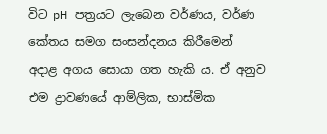විට pH පත්‍රයට ලැබෙන වර්ණය, වර්ණ කේතය සමග සංසන්දනය කිරීමෙන් අදාළ අගය සොයා ගත හැකි ය. ඒ අනුව එම ද්‍රාවණයේ ආම්ලික, භාස්මික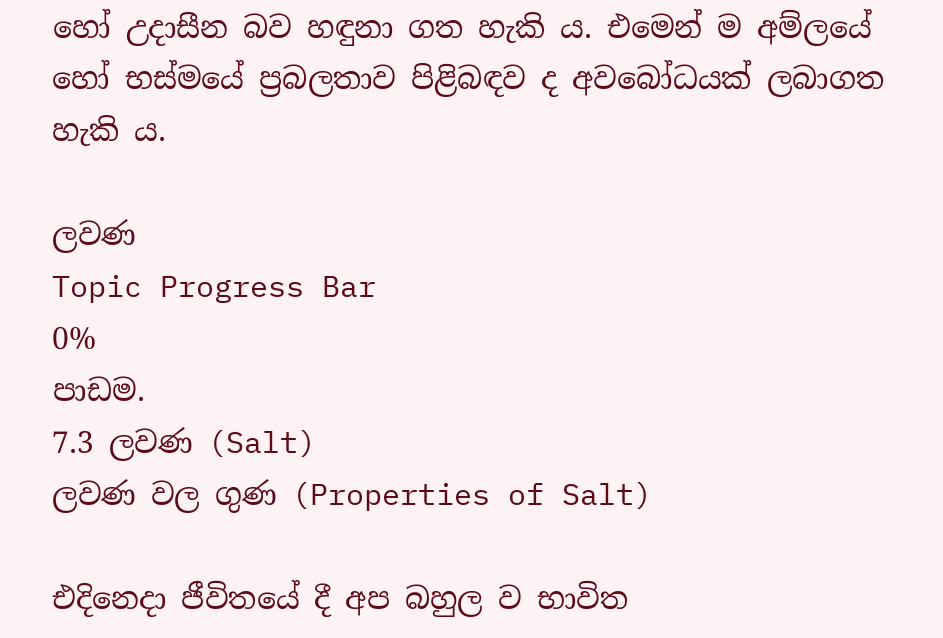හෝ උදාසීන බව හඳුනා ගත හැකි ය. එමෙන් ම අම්ලයේ හෝ භස්මයේ ප්‍රබලතාව පිළිබඳව ද අවබෝධයක් ලබාගත හැකි ය.

ලවණ
Topic Progress Bar
0%
පාඩම.
7.3 ලවණ (Salt)
ලවණ වල ගුණ (Properties of Salt)

එදිනෙදා ජීවිතයේ දී අප බහුල ව භාවිත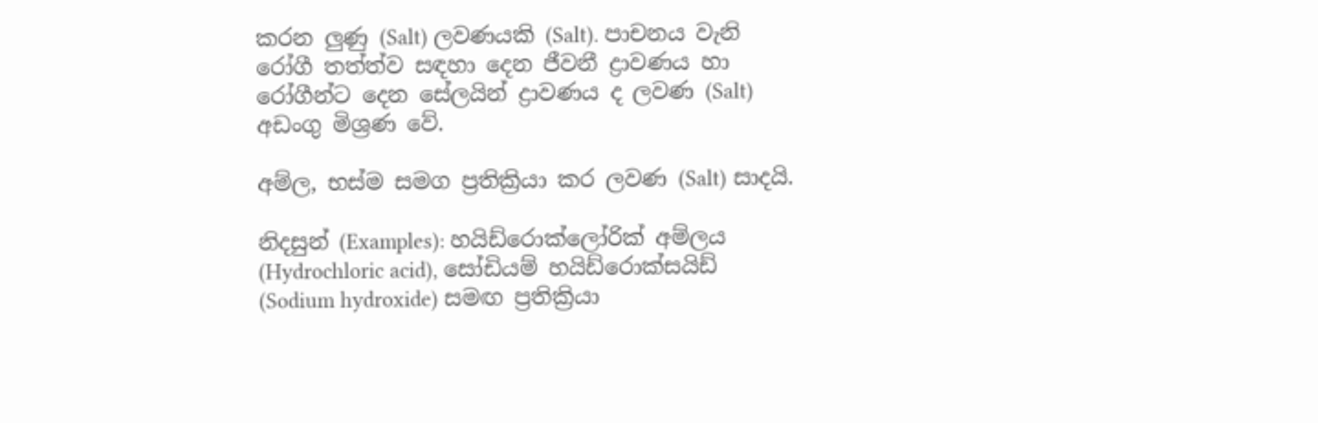කරන ලුණු (Salt) ලවණයකි (Salt). පාචනය වැනි රෝගී තත්ත්ව සඳහා දෙන ජීවනී ද්‍රාවණය හා රෝගීන්ට දෙන සේලයින් ද්‍රාවණය ද ලවණ (Salt) අඩංගු මිශ්‍රණ වේ.

අම්ල, භස්ම සමග ප්‍රතික්‍රියා කර ලවණ (Salt) සාදයි.

නිදසුන් (Examples): හයිඩ්රොක්ලෝරික් අම්ලය (Hydrochloric acid), සෝඩියම් හයිඩ්රොක්සයිඩ් (Sodium hydroxide) සමඟ ප්‍රතික්‍රියා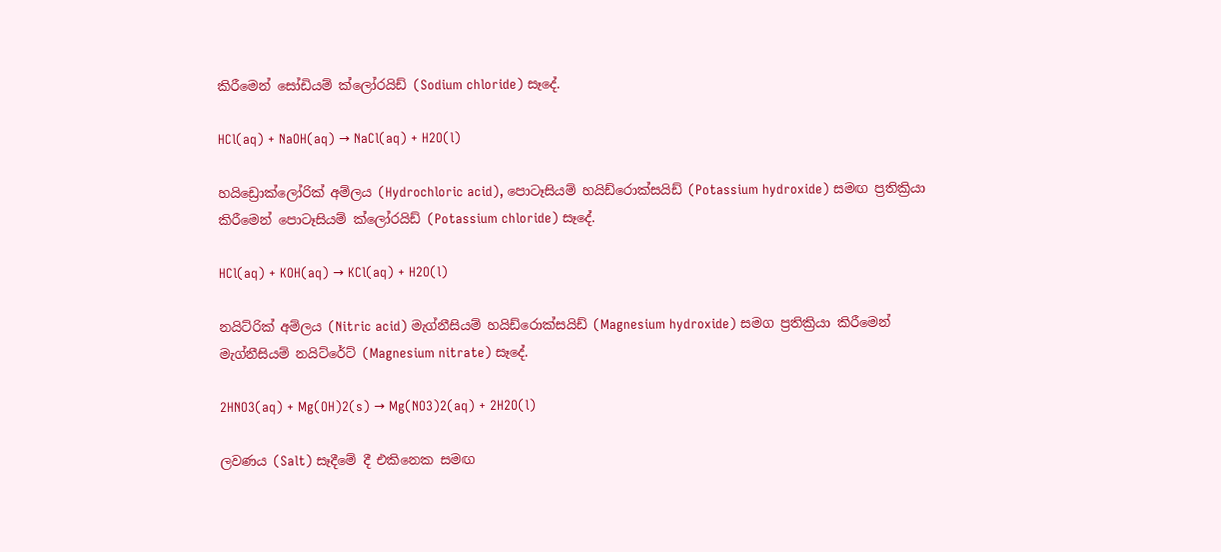කිරීමෙන් සෝඩියම් ක්ලෝරයිඩ් (Sodium chloride) සෑදේ.

HCl(aq) + NaOH(aq) → NaCl(aq) + H2O(l)

හයිඩ්‍රොක්ලෝරික් අම්ලය (Hydrochloric acid), පොටෑසියම් හයිඩ්රොක්සයිඩ් (Potassium hydroxide) සමඟ ප්‍රතික්‍රියා කිරීමෙන් පොටෑසියම් ක්ලෝරයිඩ් (Potassium chloride) සෑදේ.

HCl(aq) + KOH(aq) → KCl(aq) + H2O(l)

නයිට්රික් අම්ලය (Nitric acid) මැග්නීසියම් හයිඩ්රොක්සයිඩ් (Magnesium hydroxide) සමග ප්‍රතික්‍රියා කිරීමෙන් මැග්නීසියම් නයිට්රේට් (Magnesium nitrate) සෑදේ.

2HNO3(aq) + Mg(OH)2(s) → Mg(NO3)2(aq) + 2H2O(l)

ලවණය (Salt) සෑදීමේ දී එකිනෙක සමඟ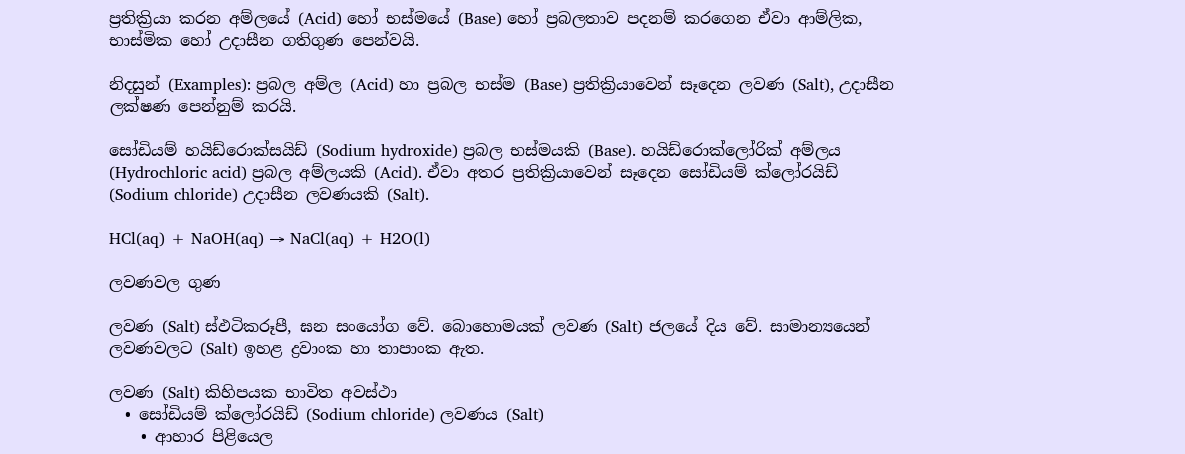ප්‍රතික්‍රියා කරන අම්ලයේ (Acid) හෝ භස්මයේ (Base) හෝ ප්‍රබලතාව පදනම් කරගෙන ඒවා ආම්ලික, භාස්මික හෝ උදාසීන ගතිගුණ පෙන්වයි.

නිදසුන් (Examples): ප්‍රබල අම්ල (Acid) හා ප්‍රබල භස්ම (Base) ප්‍රතික්‍රියාවෙන් සෑදෙන ලවණ (Salt), උදාසීන ලක්ෂණ පෙන්නුම් කරයි.

සෝඩියම් හයිඩ්රොක්සයිඩ් (Sodium hydroxide) ප්‍රබල භස්මයකි (Base). හයිඩ්රොක්ලෝරික් අම්ලය (Hydrochloric acid) ප්‍රබල අම්ලයකි (Acid). ඒවා අතර ප්‍රතික්‍රියාවෙන් සෑදෙන සෝඩියම් ක්ලෝරයිඩ් (Sodium chloride) උදාසීන ලවණයකි (Salt).

HCl(aq) + NaOH(aq) → NaCl(aq) + H2O(l)

ලවණවල ගුණ

ලවණ (Salt) ස්ඵටිකරූපී, ඝන සංයෝග වේ. බොහොමයක් ලවණ (Salt) ජලයේ දිය වේ. සාමාන්‍යයෙන් ලවණවලට (Salt) ඉහළ ද්‍රවාංක හා තාපාංක ඇත.

ලවණ (Salt) කිහිපයක භාවිත අවස්ථා
  • සෝඩියම් ක්ලෝරයිඩ් (Sodium chloride) ලවණය (Salt)
    • ආහාර පිළියෙල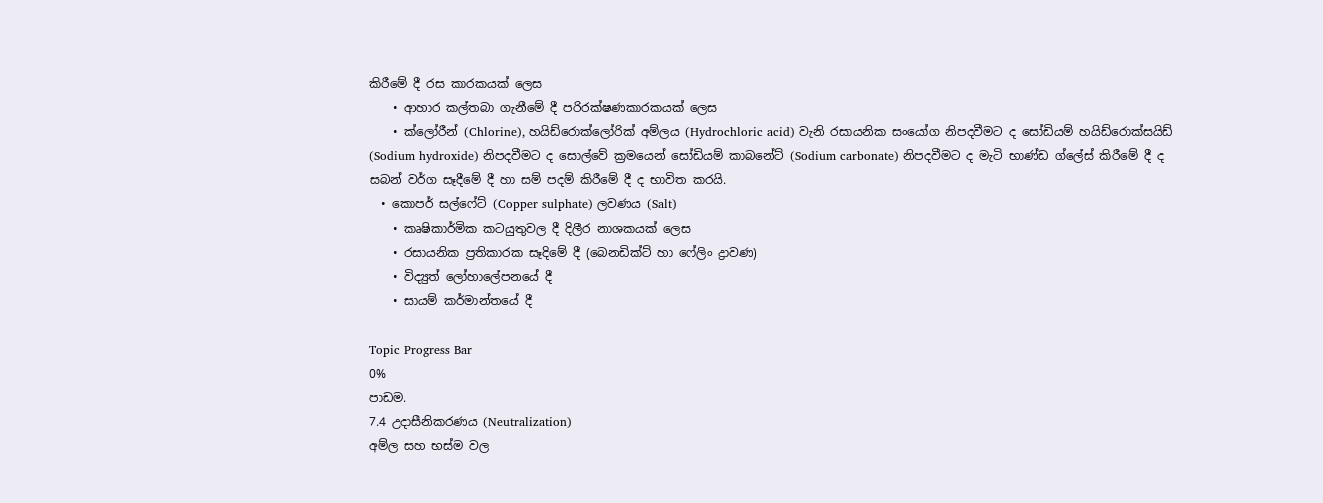කිරීමේ දී රස කාරකයක් ලෙස
    • ආහාර කල්තබා ගැනීමේ දී පරිරක්ෂණකාරකයක් ලෙස
    • ක්ලෝරීන් (Chlorine), හයිඩ්රොක්ලෝරික් අම්ලය (Hydrochloric acid) වැනි රසායනික සංයෝග නිපදවීමට ද සෝඩියම් හයිඩ්රොක්සයිඩ් (Sodium hydroxide) නිපදවීමට ද සොල්වේ ක්‍රමයෙන් සෝඩියම් කාබනේට් (Sodium carbonate) නිපදවීමට ද මැටි භාණ්ඩ ග්ලේස් කිරීමේ දී ද සබන් වර්ග සෑදීමේ දී හා සම් පදම් කිරීමේ දී ද භාවිත කරයි.
  • කොපර් සල්ෆේට් (Copper sulphate) ලවණය (Salt)
    • කෘෂිකාර්මික කටයුතුවල දී දිලීර නාශකයක් ලෙස
    • රසායනික ප්‍රතිකාරක සෑදිමේ දී (බෙනඩික්ට් හා ෆේලිං ද්‍රාවණ)
    • විද්‍යුත් ලෝහාලේපනයේ දී
    • සායම් කර්මාන්තයේ දී

Topic Progress Bar
0%
පාඩම.
7.4 උදාසීනිකරණය (Neutralization)
අම්ල සහ භස්ම වල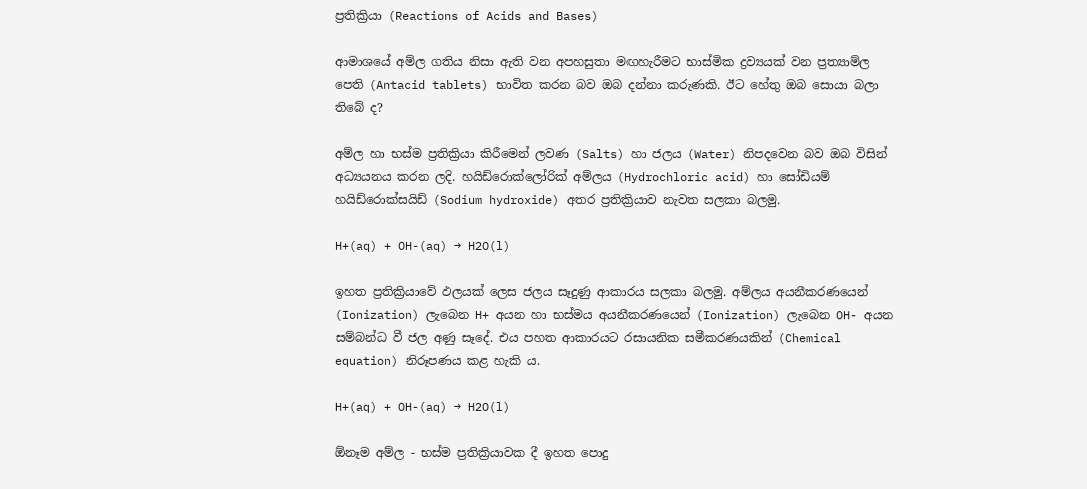ප්‍රතික්‍රියා (Reactions of Acids and Bases)

ආමාශයේ අම්ල ගතිය නිසා ඇති වන අපහසුතා මඟහැරීමට භාස්මික ද්‍රව්‍යයක් වන ප්‍රත්‍යාම්ල පෙති (Antacid tablets) භාවිත කරන බව ඔබ දන්නා කරුණකි. ඊට හේතු ඔබ සොයා බලා තිබේ ද?

අම්ල හා භස්ම ප්‍රතික්‍රියා කිරීමෙන් ලවණ (Salts) හා ජලය (Water) නිපදවෙන බව ඔබ විසින් අධ්‍යයනය කරන ලදි. හයිඩ්රොක්ලෝරික් අම්ලය (Hydrochloric acid) හා සෝඩියම් හයිඩ්රොක්සයිඩ් (Sodium hydroxide) අතර ප්‍රතික්‍රියාව නැවත සලකා බලමු.

H+(aq) + OH-(aq) → H2O(l)

ඉහත ප්‍රතික්‍රියාවේ ඵලයක් ලෙස ජලය සෑදුණු ආකාරය සලකා බලමු. අම්ලය අයනීකරණයෙන් (Ionization) ලැබෙන H+ අයන හා භස්මය අයනීකරණයෙන් (Ionization) ලැබෙන OH- අයන සම්බන්ධ වී ජල අණු සෑදේ. එය පහත ආකාරයට රසායනික සමීකරණයකින් (Chemical equation) නිරූපණය කළ හැකි ය.

H+(aq) + OH-(aq) → H2O(l)

ඕනෑම අම්ල - භස්ම ප්‍රතික්‍රියාවක දී ඉහත පොදු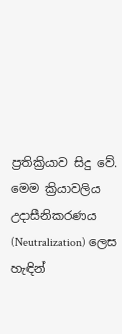ප්‍රතික්‍රියාව සිදු වේ. මෙම ක්‍රියාවලිය උදාසීනිකරණය (Neutralization) ලෙස හැඳින්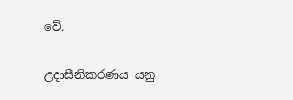වේ.

උදාසීනිකරණය යනු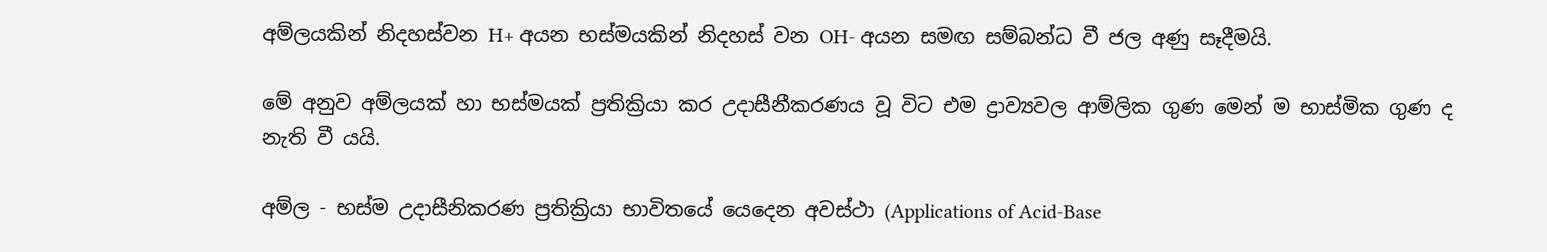අම්ලයකින් නිදහස්වන H+ අයන භස්මයකින් නිදහස් වන OH- අයන සමඟ සම්බන්ධ වී ජල අණු සෑදීමයි.

මේ අනුව අම්ලයක් හා භස්මයක් ප්‍රතික්‍රියා කර උදාසීනීකරණය වූ විට එම ද්‍රාව්‍යවල ආම්ලික ගුණ මෙන් ම භාස්මික ගුණ ද නැති වී යයි.

අම්ල - භස්ම උදාසීනිකරණ ප්‍රතික්‍රියා භාවිතයේ යෙදෙන අවස්ථා (Applications of Acid-Base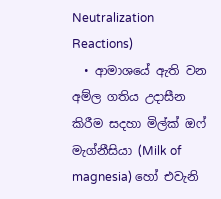Neutralization Reactions)
  • ආමාශයේ ඇති වන අම්ල ගතිය උදාසීන කිරීම සදහා මිල්ක් ඔෆ් මැග්නීසියා (Milk of magnesia) හෝ එවැනි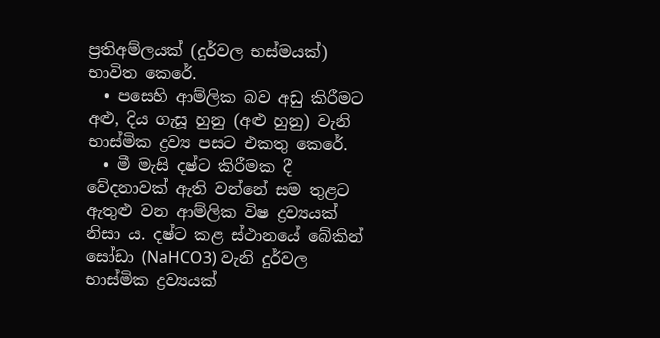ප්‍රතිඅම්ලයක් (දුර්වල භස්මයක්) භාවිත කෙරේ.
  • පසෙහි ආම්ලික බව අඩු කිරීමට අළු, දිය ගැසූ හුනු (අළු හුනු) වැනි භාස්මික ද්‍රව්‍ය පසට එකතු කෙරේ.
  • මී මැසි දෂ්ට කිරීමක දී වේදනාවක් ඇති වන්නේ සම තුළට ඇතුළු වන ආම්ලික විෂ ද්‍රව්‍යයක් නිසා ය. දෂ්ට කළ ස්ථානයේ බේකින් සෝඩා (NaHCO3) වැනි දුර්වල භාස්මික ද්‍රව්‍යයක්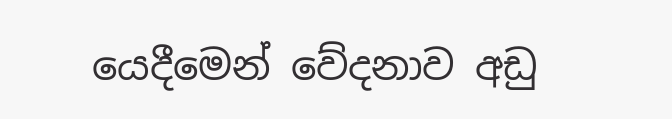යෙදීමෙන් වේදනාව අඩු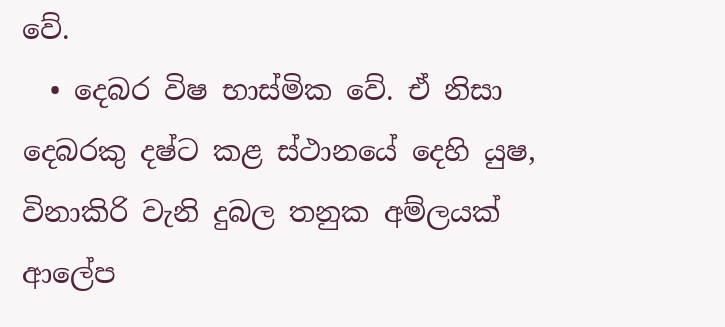වේ.
  • දෙබර විෂ භාස්මික වේ. ඒ නිසා දෙබරකු දෂ්ට කළ ස්ථානයේ දෙහි යුෂ, විනාකිරි වැනි දුබල තනුක අම්ලයක් ආලේප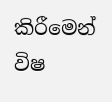කිරීමෙන් විෂ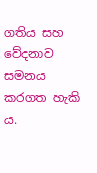ගතිය සහ වේදනාව සමනය කරගත හැකි ය.